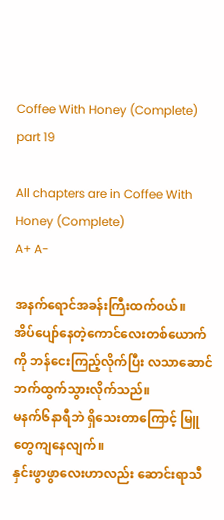Coffee With Honey (Complete) part 19

All chapters are in Coffee With Honey (Complete)
A+ A-

အနက်ရောင်အခန်းကြီးထက်၀ယ်။
အိပ်ပျော်နေတဲ့ကောင်လေးတစ်ယောက်ကို ဘန်ငေးကြည့်လိုက်ပြီး လသာဆောင်ဘက်ထွက်သွားလိုက်သည်။
မနက်‌၆နာရီဘဲ ရှိသေးတာကြောင့် မြူတွေကျနေလျက်။
နှင်းဖွာဖွာလေးဟာလည်း ဆောင်းရာသီ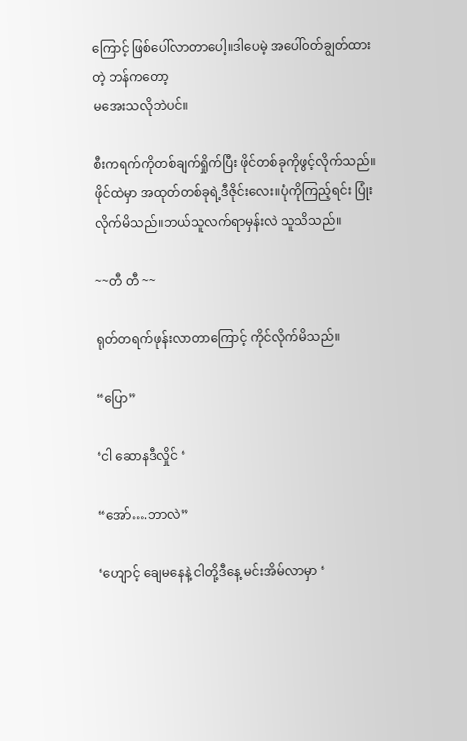ကြောင့် ဖြစ်ပေါ်လာတာပေါ့။ဒါပေမဲ့ အပေါ်၀တ်ချွတ်ထားတဲ့ ဘန်ကတော့
မအေးသလိုဘဲပင်။

စီးကရက်ကိုတစ်ချက်ရှိုက်ပြီး ဖိုင်တစ်ခုကိုဖွင့်လိုက်သည်။
ဖိုင်ထဲမှာ အထုတ်တစ်ခုရဲ့ဒီဇိုင်းလေး။ပုံကိုကြည့်ရင်း ပြုံးလိုက်မိသည်။ဘယ်သူလက်ရာမှန်းလဲ သူသိသည်။

~~တီ တီ ~~

ရုတ်တရက်ဖုန်းလာတာကြောင့် ကိုင်လိုက်မိသည်။

“ပြော”

‘ငါ ဆောနဒီလှိုင် ‘

“အော်….ဘာလဲ”

‘ဟျောင့် ချေမနေနဲ့ ငါတို့ဒီနေ့ မင်းအိမ်လာမှာ ‘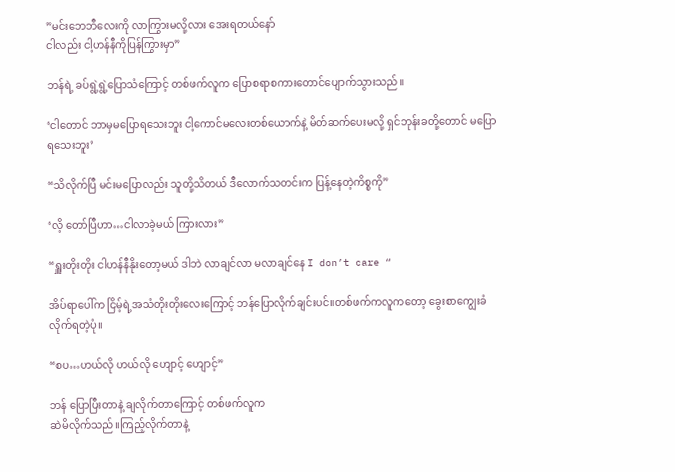”မင်းဘေဘီလေးကို လာကြွားမလို့လား အေးရတယ်နော်
ငါလည်း ငါ့ဟန်နီကိုပြန်ကြွားမှာ”

ဘန်ရဲ့ ခပ်ရွဲ့ရွဲ့ပြောသံကြောင့် တစ်ဖက်လူက ပြောစရာစကားတောင်ပျောက်သွားသည်။

‘ငါတောင် ဘာမှမပြောရသေးဘူး ငါ့ကောင်မလေးတစ်ယောက်နဲ့ မိတ်ဆက်ပေးမလို့ ရှင်ဘုန်းခတို့တောင် မပြောရသေးဘူး’

“သိလိုက်ပြီ မင်းမပြောလည်း သူတို့သိတယ် ဒီလောက်သတင်းက ပြန့်နေတဲ့ကိစ္စကို”

‘လိ့ တော်ပြီဟာ…ငါလာခဲ့မယ် ကြားလား”

“ရှူးတိုးတိုး ငါဟန်နီနိုးတော့မယ် ဒါဘဲ လာချင်လာ မလာချင်နေ I don’t care “

အိပ်ရာပေါ်က ငြိမ့်ရဲ့အသံတိုးတိုးလေးကြောင့် ဘန်ပြောလိုက်ချင်းပင်။တစ်ဖက်ကလူကတော့ ခွေးစာကျွေးခံလိုက်ရတဲ့ပုံ။

“စပ…ဟယ်လို ဟယ်လို ဟျောင့် ဟျောင့်”

ဘန် ပြောပြီးတာနဲ့ ချလိုက်တာကြောင့် တစ်ဖက်လူက
ဆဲမိလိုက်သည်။ကြည့်လိုက်တာနဲ့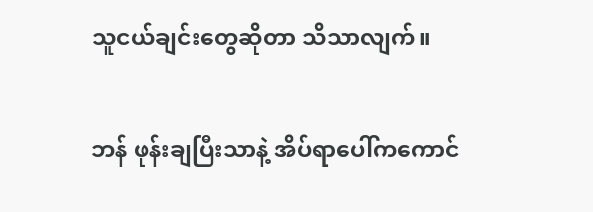သူငယ်ချင်းတွေဆိုတာ သိသာလျက်။

ဘန် ဖုန်းချပြီးသာနဲ့ အိပ်ရာပေါ်ကကောင်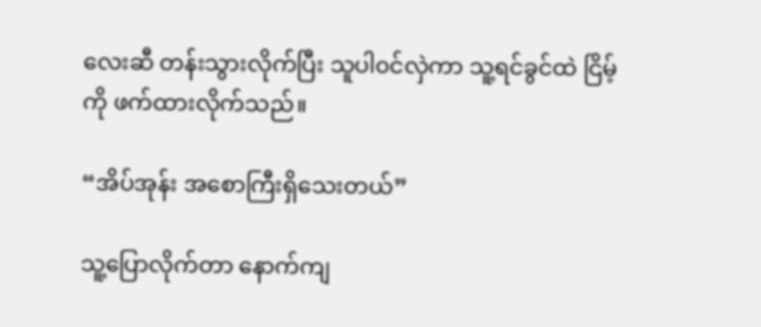လေးဆီ တန်းသွားလိုက်ပြီး သူပါ၀င်လှဲကာ သူ့ရင်ခွင်ထဲ ငြိမ့်ကို ဖက်ထားလိုက်သည်။

“အိပ်အုန်း အစောကြီးရှိသေးတယ်”

သူ့ပြောလိုက်တာ နောက်ကျ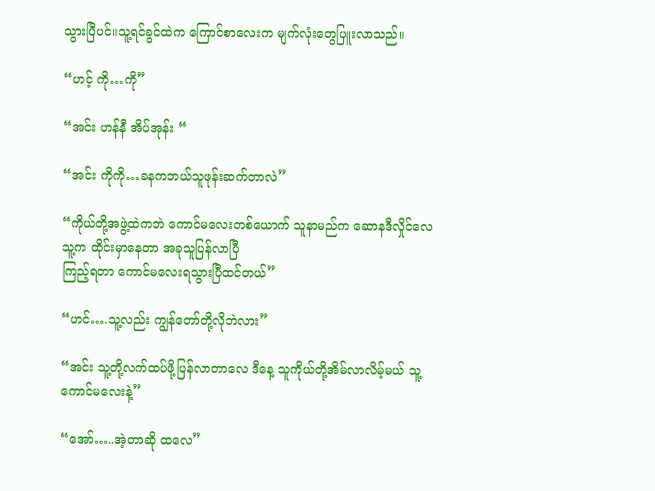သွားပြီပင်။သူ့ရင်ခွင်ထဲက ကြောင်စာလေးက မျက်လုံးတွေပြူးလာသည်။

“ဟင့် ကို…ကို”

“အင်း ဟန်နီ‌ အိပ်အုန်း “

“အင်း ကိုကို…ခနကဘယ်သူဖုန်းဆက်တာလဲ”

“ကိုယ်တို့အဖွဲ့ထဲကဘဲ ကောင်မလေးတစ်ယောက် သူနာမည်က ဆောနဒီလှိုင်လေ သူ့က ထိုင်းမှာနေတာ အခုသူပြန်လာပြီ
ကြည့်ရတာ ကောင်မလေးရသွားပြီထင်တယ်”

“ဟင်….သူ့လည်း ကျွန်တော်တို့လိုဘဲလား”

“အင်း သူ့တို့လက်ထပ်ဖို့ပြန်လာတာလေ ဒီနေ့ သူကိုယ်တို့အိမ်လာလိမ့်မယ် သူ့ကောင်မလေးနဲ့”

“အော်…..အဲ့တာဆို ထလေ”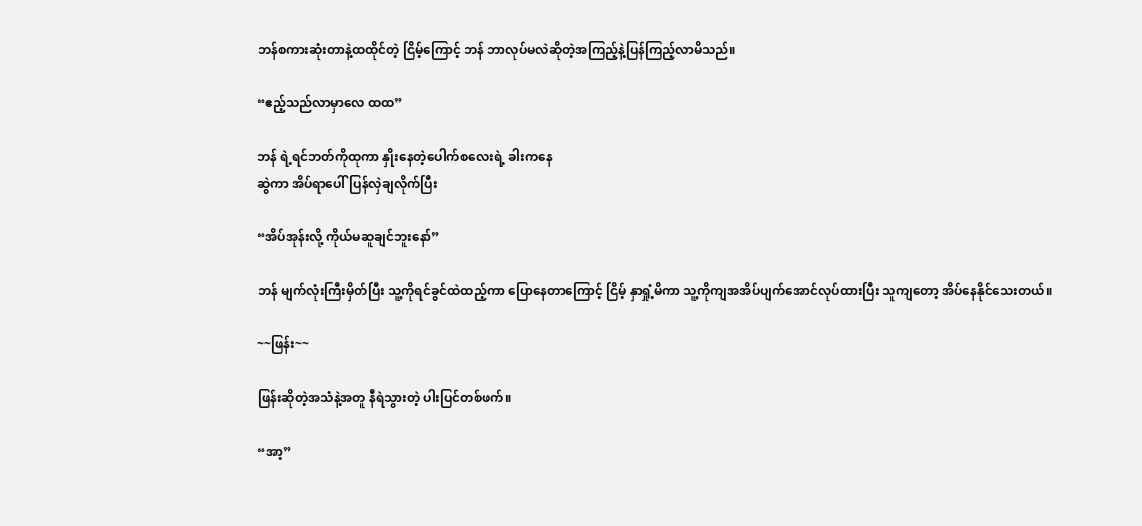ဘန်စကားဆုံးတာနဲ့ထထိုင်တဲ့ ငြိမ့်ကြောင့် ဘန် ဘာလုပ်မလဲဆိုတဲ့အကြည့်နဲ့ပြန်ကြည့်လာမိသည်။

“ဧည့်သည်လာမှာလေ ထထ”

ဘန် ရဲ့ရင်ဘတ်ကိုထုကာ နှိုးနေတဲ့ပေါက်စလေးရဲ့ ခါးကနေ
ဆွဲကာ အိပ်ရာပေါ်ပြန်လှဲချလိုက်ပြီး

“အိပ်အုန်းလို့ ကိုယ်မဆူချင်ဘူးနော်”

ဘန် မျက်လုံးကြီးမှိတ်ပြီး သူ့ကိုရင်ခွင်ထဲထည့်ကာ ပြောနေတာကြောင့် ငြိမ့် နှာရှုံ့မိကာ သူ့ကိုကျအအိပ်ပျက်အောင်လုပ်ထားပြီး သူကျတော့ အိပ်နေနိုင်သေးတယ်။

~~ဖြန်း~~

ဖြန်းဆိုတဲ့အသံနဲ့အတူ နီရဲသွားတဲ့ ပါးပြင်တစ်ဖက်။

“အာ့”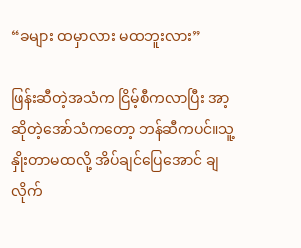“ခများ ထမှာလား မထဘူးလား”

ဖြန်းဆီတဲ့အသံက ငြိမ့်စီကလာပြီး အာ့ဆိုတဲ့အော်သံကတော့ ဘန်ဆီကပင်။သူ့နှိုးတာမထလို့ အိပ်ချင်ပြေအောင် ချလိုက်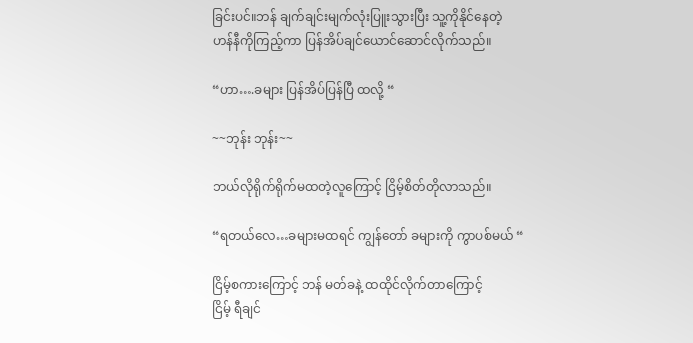ခြင်းပင်။ဘန် ချက်ချင်းမျက်လုံးပြူးသွားပြီး သူ့ကိုနိုင်နေတဲ့
ဟန်နီကိုကြည့်ကာ ပြန်အိပ်ချင်ယောင်ဆောင်လိုက်သည်။

“ဟာ….ခများ ပြန်အိပ်ပြန်ပြီ ထလို့ “

~~ဘုန်း ဘုန်း~~

ဘယ်လိုရိုက်ရိုက်မထတဲ့လူကြောင့် ငြိမ့်စိတ်တိုလာသည်။

“ရတယ်လေ…ခများမထရင် ကျွန်တော် ခများကို ကွာပစ်မယ် “

ငြိမ့်စကားကြောင့် ဘန် မတ်ခနဲ့ ထထိုင်လိုက်တာကြောင့်
ငြိမ့် ရီချင်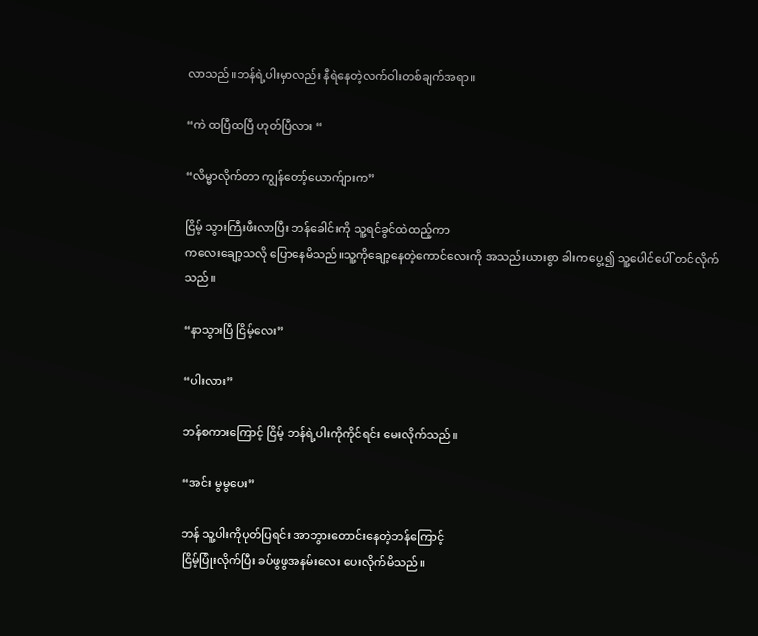လာသည်။ဘန်ရဲ့ပါးမှာလည်း နီရဲနေတဲ့လက်ဝါးတစ်ချက်အရာ။

“ကဲ ထပြီထပြီ ဟုတ်ပြီလား “

“လိမ္မာလိုက်တာ ကျွန်တော့်ယောက်ျားက”

ငြိမ့် သွားကြီးဖီးလာပြီး ဘန်ခေါင်းကို သူ့ရင်ခွင်ထဲထည့်ကာ
ကလေးချော့သလို ပြောနေမိသည်။သူ့ကိုချော့နေတဲ့ကောင်လေးကို အသည်းယားစွာ ခါးကပွေ့၍ သူ့ပေါင်ပေါ် တင်လိုက်သည်။

“နာသွားပြီ ငြိမ့်လေး”

“ပါးလား”

ဘန်စကားကြောင့် ငြိမ့် ဘန်ရဲ့ပါးကိုကိုင်ရင်း မေးလိုက်သည်။

“အင်း မွမွပေး”

ဘန် သူ့ပါးကိုပုတ်ပြရင်း အာဘွားတောင်းနေတဲ့ဘန်ကြောင့်
ငြိမ့်ပြုံးလိုက်ပြီး ခပ်ဖွဖွအနမ်းလေး ပေးလိုက်မိသည်။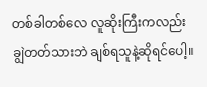တစ်ခါတစ်လေ လူဆိုးကြီးကလည်း ချွဲတတ်သားဘဲ ချစ်ရသူနဲ့ဆိုရင်ပေါ့။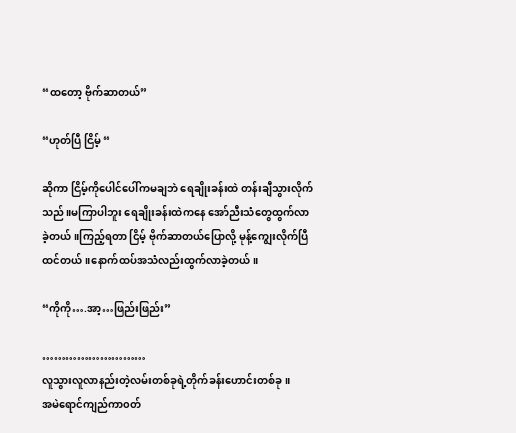“ထတော့ ဗိုက်ဆာတယ်”

“ဟုတ်ပြီ ငြိမ့် “

ဆိုကာ ငြိမ့်ကိုပေါင်ပေါ်ကမချဘဲ ရေချိုးခန်းထဲ တန်းချီသွားလိုက်သည်။မကြာပါဘူး ရေချိုးခန်းထဲကနေ အော်ညီးသံတွေထွက်လာခဲ့တယ်။ကြည့်ရတာ ‌ငြိမ့် ဗိုက်ဆာတယ်ပြောလို့ မုန့်ကျွေးလိုက်ပြီထင်တယ်။နောက်ထပ်အသံလည်းထွက်လာခဲ့တယ်။

“ကိုကို….အာ့…ဖြည်းဖြည်း”

………………………
လူသွားလူလာနည်းတဲ့လမ်းတစ်ခုရဲ့တိုက်ခန်းဟောင်းတစ်ခု။
အမဲရောင်ကျည်ကာ၀တ်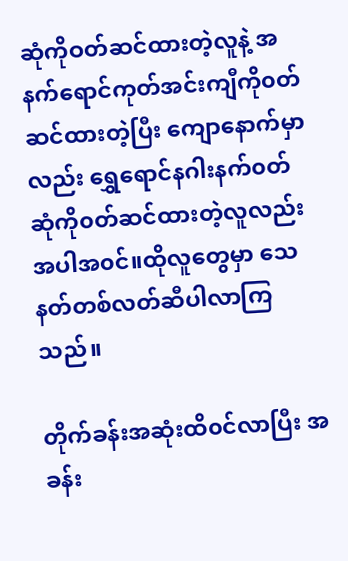ဆုံကိုဝတ်ဆင်ထားတဲ့လူနဲ့ အနက်ရောင်ကုတ်အင်းကျီကို၀တ်ဆင်ထားတဲ့ပြီး ကျောနောက်မှာလည်း ရွှေရောင်နဂါးနက်၀တ်ဆုံကို၀တ်ဆင်ထားတဲ့လူလည်းအပါအ၀င်။ထိုလူတွေမှာ သေနတ်တစ်လတ်ဆီပါလာကြသည်။

တိုက်ခန်းအဆုံးထိ၀င်လာပြီး အခန်း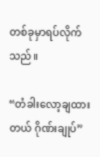တစ်ခုမှာရပ်လိုက်သည်။

“တံခါးလော့ချထားတယ် ဂိုဏ်းချုပ်”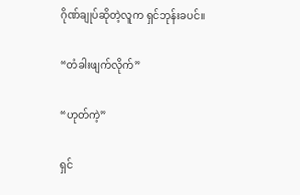ဂိုဏ်ချုပ်ဆိုတဲ့လူက ရှင်ဘုန်းခပင်။

“တံခါးဖျက်လိုက်”

“ဟုတ်ကဲ့”

ရှင်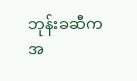ဘုန်းခဆီက အ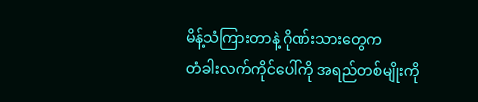မိန့်သံကြားတာနဲ့ ဂိုဏ်းသားတွေက
တံခါးလက်ကိုင်ပေါ်ကို အရည်တစ်မျိုးကို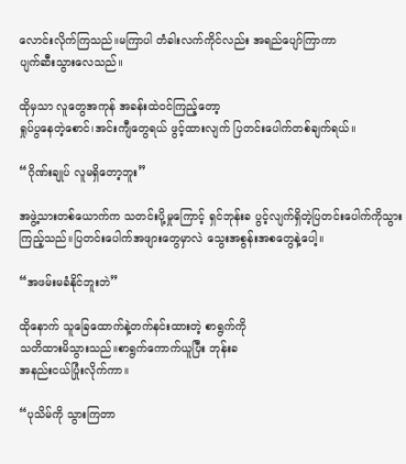လောင်းလိုက်ကြသည်။မကြာပါ တံခါးလက်ကိုင်လည်း အရည်ပျော်ကြာကာ
ပျက်ဆီးသွားလေသည်။

ထိုမှသာ လူတွေအကုန် အခန်းထဲ၀င်ကြည့်တော့
ရှုပ်ပွနေတဲ့စောင်၊အင်းကျီတွေရယ် ဖွင့်ထားလျက် ပြတင်းပေါက်တစ်ချက်ရယ်။

“ဂိုဏ်းချုပ် လူမရှိတော့ဘူး”

အဖွဲ့သားတစ်ယောက်က သတင်းပို့မှုကြောင့် ရှင်ဘုန်းခ ပွင့်လျက်ရှိတဲ့ပြတင်းပေါက်ကိုသွားကြည့်သည်။ပြတင်းပေါက်အဖျားတွေမှာလဲ သွေးအစွန်းအစတွေနဲ့ပေါ့။

“အဖမ်းမခံနိုင်ဘူးဘဲ”

ထိုနောက် သူခြေထောက်နဲ့တက်နင်းထားတဲ့ စာရွက်ကို
သတိထားမိသွားသည်။စာရွက်ကောက်ယူပြီး ဘုန်းခ
အနည်းငယ်ပြုံးလိုက်ကာ။

“ပုသိမ်ကို သွားကြတာ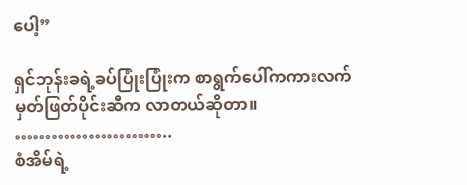ပေါ့”

ရှင်ဘုန်းခရဲ့ခပ်ပြုံးပြုံးက စာရွက်ပေါ်ကကားလက်မှတ်ဖြတ်ပိုင်းဆီက လာတယ်ဆိုတာ။
……………………..
စံအိမ်ရဲ့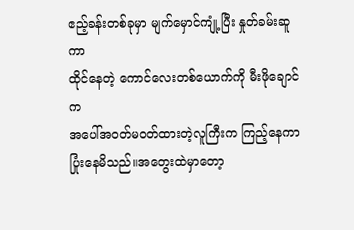ဧည့်ခန်းတစ်ခုမှာ မျက်မှောင်ကျုံ့ပြီး နှုတ်ခမ်းဆူကာ
ထိုင်နေတဲ့ ကောင်လေးတစ်ယောက်ကို မီးဖိုချောင်က
အပေါ်အ၀တ်မ၀တ်ထားတဲ့လူကြီးက ကြည့်နေကာ ပြုံးနေမိသည်။အတွေးထဲမှာတော့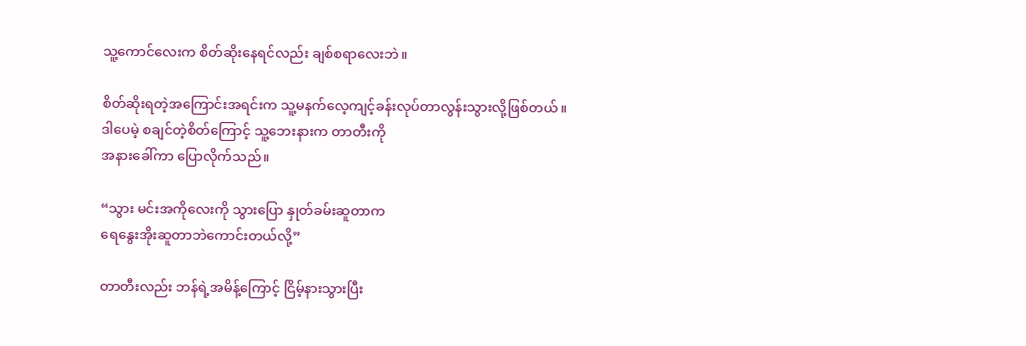သူ့ကောင်လေးက စိတ်ဆိုးနေရင်လည်း ချစ်စရာလေးဘဲ။

စိတ်ဆိုးရတဲ့အကြောင်းအရင်းက သူ့မနက်လေ့ကျင့်ခန်းလုပ်တာလွန်းသွားလို့ဖြစ်တယ်။
ဒါပေမဲ့ စချင်တဲ့စိတ်ကြောင့် သူ့ဘေးနားက တာတီးကို
အနားခေါ်ကာ ပြောလိုက်သည်။

“သွား မင်းအကိုလေးကို သွားပြော နှုတ်ခမ်းဆူတာက
ရေနွေးအိုးဆူတာဘဲကောင်းတယ်လို့”

တာတီးလည်း ဘန်ရဲ့အမိန့်ကြောင့် ငြိမ့်နားသွားပြီး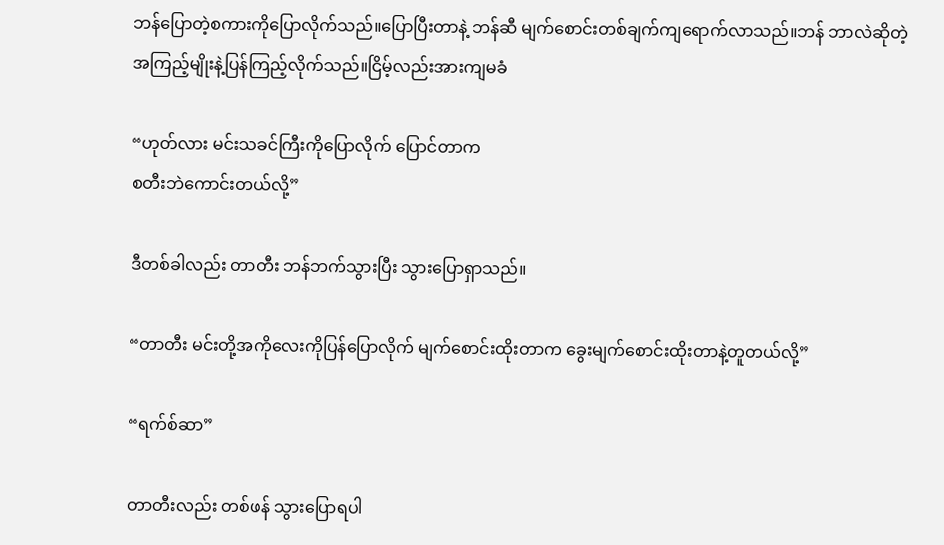ဘန်ပြောတဲ့စကားကိုပြောလိုက်သည်။ပြောပြီးတာနဲ့ ဘန်ဆီ မျက်စောင်းတစ်ချက်ကျရောက်လာသည်။ဘန် ဘာလဲဆိုတဲ့အကြည့်မျိုးနဲ့ပြန်ကြည့်လိုက်သည်။ငြိမ့်လည်းအားကျမခံ

“ဟုတ်လား မင်းသခင်ကြီးကိုပြောလိုက် ပြောင်တာက
စတီးဘဲကောင်းတယ်လို့”

ဒီတစ်ခါလည်း တာတီး ဘန်ဘက်သွားပြီး သွားပြောရှာသည်။

“တာတီး မင်းတို့အကိုလေးကိုပြန်ပြောလိုက် မျက်စောင်းထိုးတာက ခွေးမျက်စောင်းထိုးတာနဲ့တူတယ်လို့”

“ရက်စ်ဆာ”

တာတီးလည်း တစ်ဖန် သွားပြောရပါ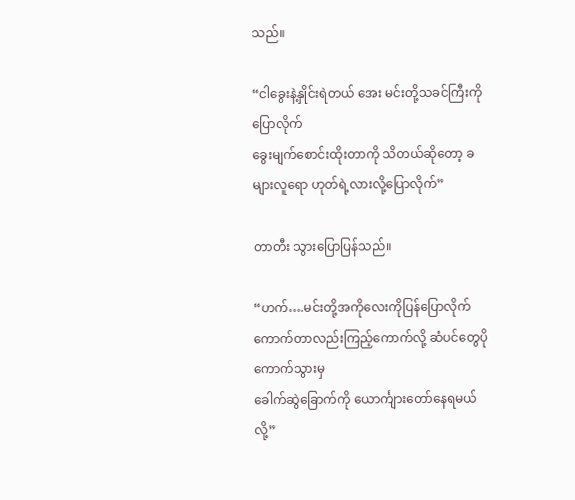သည်။

“ငါခွေးနဲ့နှိုင်းရဲတယ် အေး မင်းတို့သခင်ကြီးကိုပြောလိုက်
ခွေးမျက်စောင်းထိုးတာကို သိတယ်ဆိုတော့ ခများလူရော ဟုတ်ရဲ့လားလို့ပြောလိုက်”

တာတီး သွားပြောပြန်သည်။

“ဟက်….မင်းတို့အကိုလေးကိုပြန်ပြောလိုက် ကောက်တာလည်းကြည့်ကောက်လို့ ဆံပင်တွေပိုကောက်သွားမှ
ခေါက်ဆွဲခြောက်ကို ယောင်္ကျားတော်နေရမယ်လို့”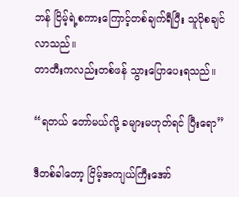ဘန် ငြိမ့်ရဲ့စကားကြောင့်တစ်ချက်ရီပြီး သူပိုစချင်လာသည်။
တာတီးကလည်းတစ်ဖန် သွားပြောပေးရသည်။

“ရတယ် တော်မယ်လို့ ခများမဟုတ်ရင် ပြီးရော”

ဒီတစ်ခါတော့ ငြိမ့်အကျယ်ကြီးအော်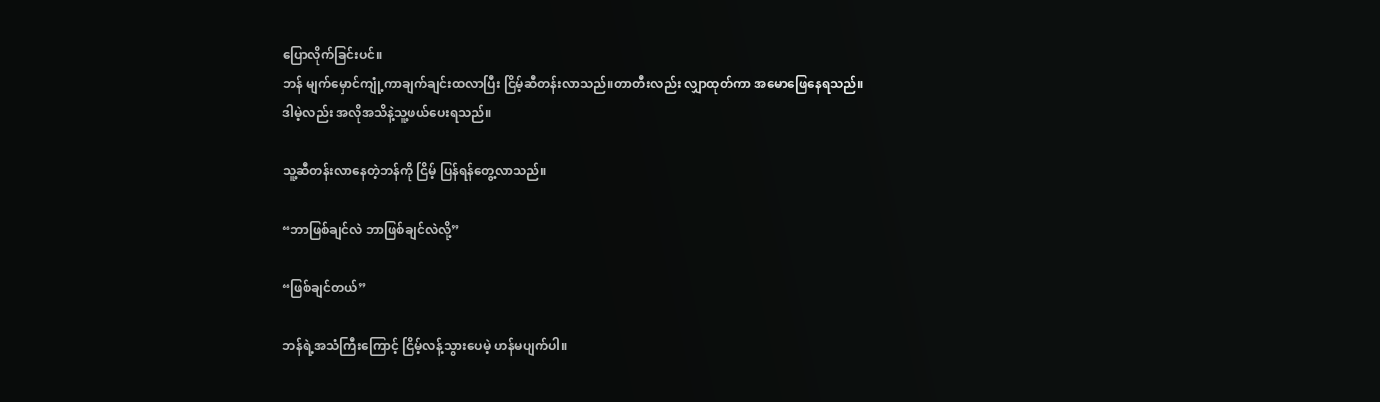ပြောလိုက်ခြင်းပင်။
ဘန် မျက်မှောင်ကျုံ့ကာချက်ချင်းထလာပြီး ငြိမ့်ဆီတန်းလာသည်။တာတီးလည်း လျှာထုတ်ကာ အမောဖြေနေရသည်။
ဒါမဲ့လည်း အလိုအသိနဲ့သူ့ဖယ်ပေးရသည်။

သူ့ဆီတန်းလာနေတဲ့ဘန်ကို ငြိမ့် ပြန်ရန်တွေ့လာသည်။

“ဘာဖြစ်ချင်လဲ ဘာဖြစ်ချင်လဲလို့”

“ဖြစ်ချင်တယ်”

ဘန်ရဲ့အသံကြီးကြောင့် ငြိမ့်လန့်သွားပေမဲ့ ဟန်မပျက်ပါ။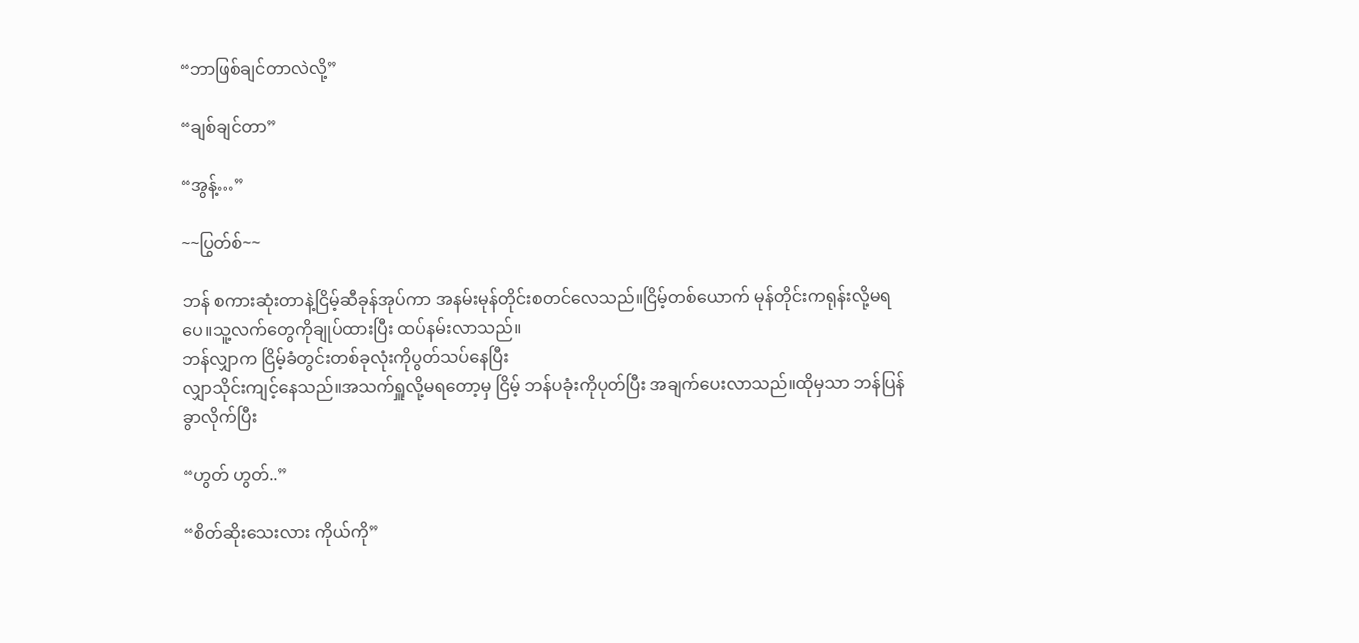“ဘာဖြစ်ချင်တာလဲလို့”

“ချစ်ချင်တာ”

“အွန့်…”

~~ပြွတ်စ်~~

ဘန် စကားဆုံးတာနဲ့ငြိမ့်ဆီခုန်အုပ်ကာ အနမ်းမုန်တိုင်းစတင်လေသည်။ငြိမ့်တစ်ယောက် မုန်တိုင်းကရုန်းလို့မရပေ။သူ့လက်တွေကိုချုပ်ထားပြီး ထပ်နမ်းလာသည်။
ဘန်လျှာက ငြိမ့်ခံတွင်းတစ်ခုလုံးကိုပွတ်သပ်နေပြီး
လျှာသိုင်းကျင့်နေသည်။အသက်ရှူလို့မရတော့မှ ငြိမ့် ဘန်ပခုံးကိုပုတ်ပြီး အချက်ပေးလာသည်။ထိုမှသာ ဘန်ပြန်ခွာလိုက်ပြီး

“ဟွတ် ဟွတ်..”

“စိတ်ဆိုးသေးလား ကိုယ်ကို”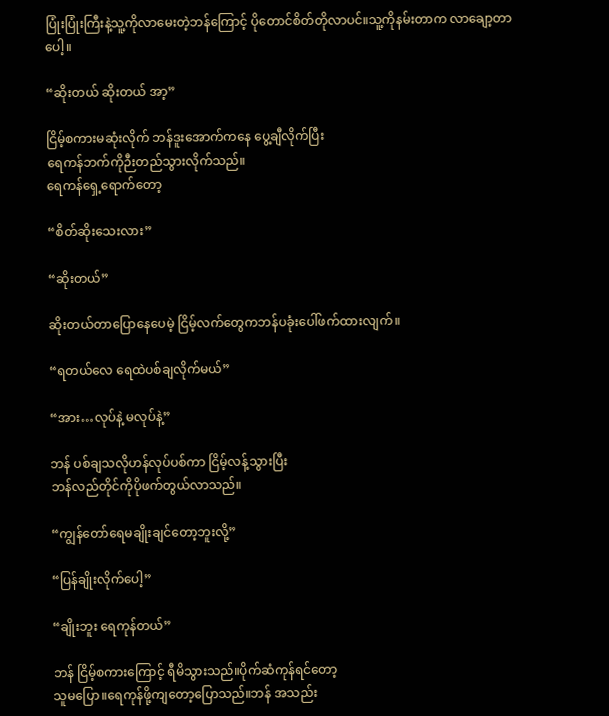ပြုံးပြုံးကြီးနဲ့သူ့ကိုလာမေးတဲ့ဘန်ကြောင့် ပိုတောင်စိတ်တိုလာပင်။သူ့ကိုနမ်းတာက လာချော့တာပေါ့။

“ဆိုးတယ် ဆိုးတယ် အာ့”

ငြိမ့်စကားမဆုံးလိုက် ဘန်ဒူးအောက်ကနေ ပွေ့ချီလိုက်ပြီး
ရေကန်ဘက်ကိုဉီးတည်သွားလိုက်သည်။
ရေကန်ရှေ့ရောက်တော့

“စိတ်ဆိုးသေးလား”

“ဆိုးတယ်”

ဆိုးတယ်တာပြောနေပေမဲ့ ငြိမ့်လက်တွေကဘန်ပခုံးပေါ်ဖက်ထားလျက်။

“ရတယ်လေ ရေထဲပစ်ချလိုက်မယ်”

“အား…လုပ်နဲ့ မလုပ်နဲ့”

ဘန် ပစ်ချသလိုဟန်လုပ်ပစ်ကာ ငြိမ့်လန့်သွားပြီး
ဘန်လည်တိုင်ကိုပိုဖက်တွယ်လာသည်။

“ကျွန်တော်ရေမချိုးချင်တော့ဘူးလို့”

“ပြန်ချိုးလိုက်ပေါ့”

“ချိုးဘူး ရေကုန်တယ်”

ဘန် ငြိမ့်စကားကြောင့် ရီမိသွားသည်။ပိုက်ဆံကုန်ရင်တော့
သူမပြော။ရေကုန်ဖို့ကျတော့ပြောသည်။ဘန် အသည်း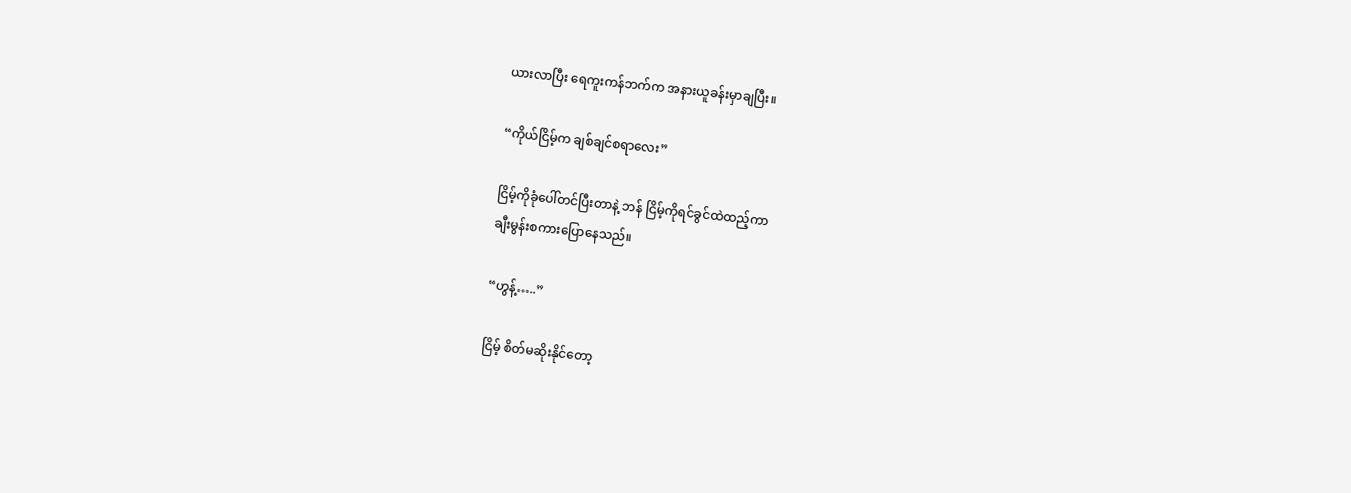ယားလာပြီး ရေကူးကန်ဘက်က အနားယူခန်းမှာချပြီး။

“ကိုယ်ငြိမ့်က ချစ်ချင်စရာလေး”

ငြိမ့်ကိုခုံပေါ်တင်ပြီးတာနဲ့ ဘန် ငြိမ့်ကိုရင်ခွင်ထဲထည့်ကာ
ချီးမွန်းစကားပြောနေသည်။

“ဟွန့်…..”

ငြိမ့် စိတ်မဆိုးနိုင်တော့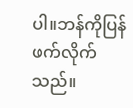ပါ။ဘန်ကိုပြန်ဖက်လိုက်သည်။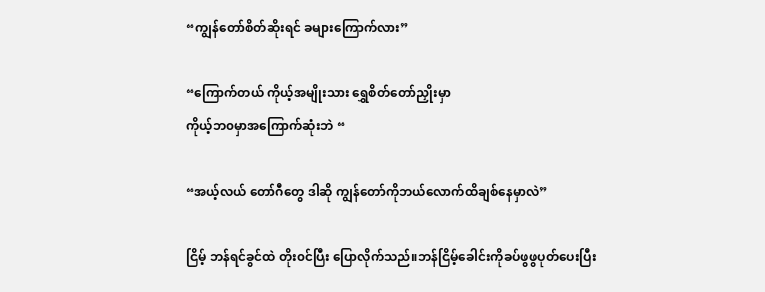“ကျွန်တော်စိတ်ဆိုးရင် ခများကြောက်လား”

“ကြောက်တယ် ကိုယ့်အမျိုးသား ရွှေစိတ်တော်ညှိုးမှာ
ကိုယ့်ဘ၀မှာအကြောက်ဆုံးဘဲ “

“အယ့်လယ် တော်ဂီတွေ ဒါဆို ကျွန်တော်ကိုဘယ်လောက်ထိချစ်နေမှာလဲ”

ငြိမ့် ဘန်ရင်ခွင်ထဲ တိုး၀င်ပြီး ပြောလိုက်သည်။ဘန်ငြိမ့်ခေါင်းကိုခပ်ဖွဖွပုတ်ပေးပြီး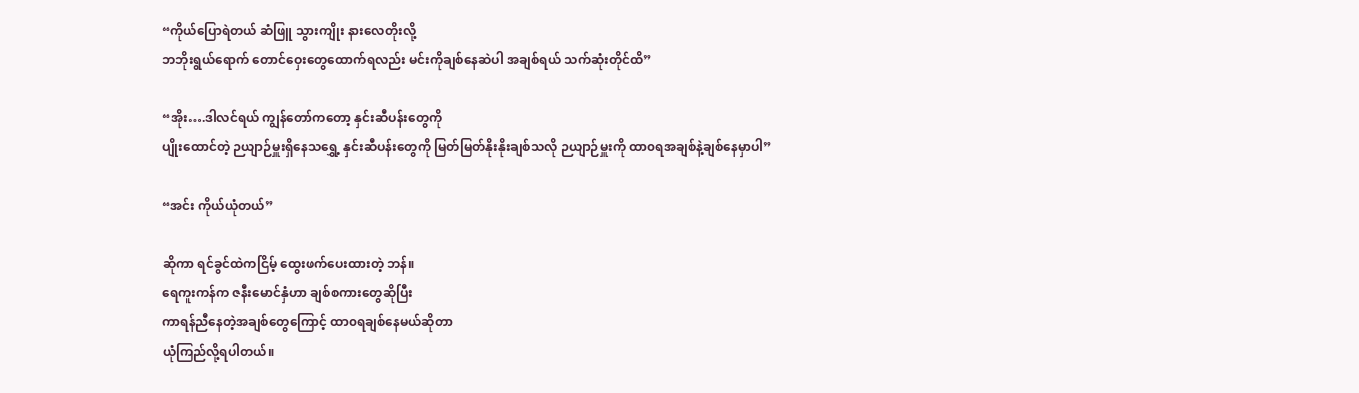“ကိုယ်ပြောရဲတယ် ဆံဖြူ သွားကျိုး နားလေတိုးလို့
ဘဘိုးရွယ်ရောက် တောင်ဝှေးတွေထောက်ရလည်း မင်းကိုချစ်နေဆဲပါ အချစ်ရယ် သက်ဆုံးတိုင်ထိ”

“အိုး….ဒါလင်ရယ် ကျွန်တော်ကတော့ နှင်းဆီပန်းတွေကို
ပျိုးထောင်တဲ့ ဉယျာဉ်မှူးရှိနေသရွှေ့ နှင်းဆီပန်းတွေကို မြတ်မြတ်နိုးနိုးချစ်သလို ဉယျာဉ်မှူးကို ထာ၀ရအချစ်နဲ့ချစ်နေမှာပါ”

“အင်း ကိုယ်ယုံတယ်”

ဆိုကာ ရင်ခွင်ထဲကငြိမ့် ထွေးဖက်ပေးထားတဲ့ ဘန်။
ရေကူးကန်က ဇနီးမောင်နှံဟာ ချစ်စကားတွေဆိုပြီး
ကာရန်ညီနေတဲ့အချစ်တွေကြောင့် ထာ၀ရချစ်နေမယ်ဆိုတာ
ယုံကြည်လို့ရပါတယ်။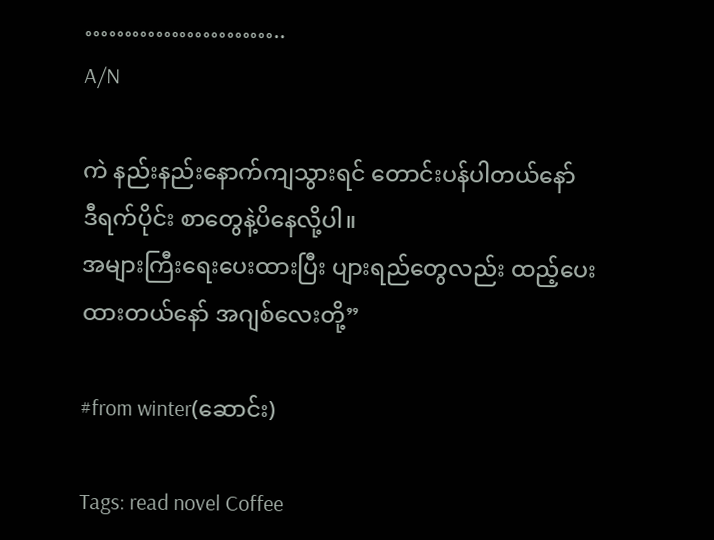……………………..
A/N

ကဲ ‌နည်းနည်းနောက်ကျသွားရင် တောင်းပန်ပါတယ်နော်
ဒီရက်ပိုင်း စာတွေနဲ့ပိနေလို့ပါ။
အများကြီးရေးပေးထားပြီး ပျားရည်တွေလည်း ထည့်ပေးထားတယ်နော် အဂျစ်လေးတို့”

#from winter(ဆောင်း)

Tags: read novel Coffee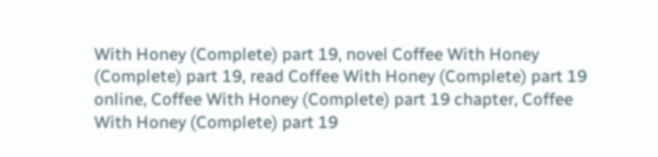With Honey (Complete) part 19, novel Coffee With Honey (Complete) part 19, read Coffee With Honey (Complete) part 19 online, Coffee With Honey (Complete) part 19 chapter, Coffee With Honey (Complete) part 19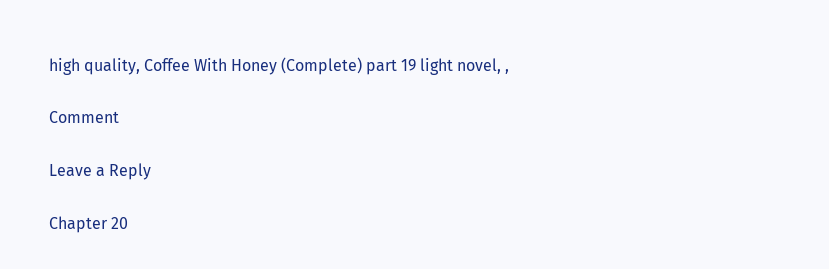high quality, Coffee With Honey (Complete) part 19 light novel, ,

Comment

Leave a Reply

Chapter 20